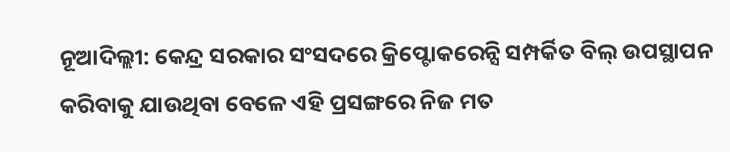ନୂଆଦିଲ୍ଲୀ: କେନ୍ଦ୍ର ସରକାର ସଂସଦରେ କ୍ରିପ୍ଟୋକରେନ୍ସି ସମ୍ପର୍କିତ ବିଲ୍ ଉପସ୍ଥାପନ କରିବାକୁ ଯାଉଥିବା ବେଳେ ଏହି ପ୍ରସଙ୍ଗରେ ନିଜ ମତ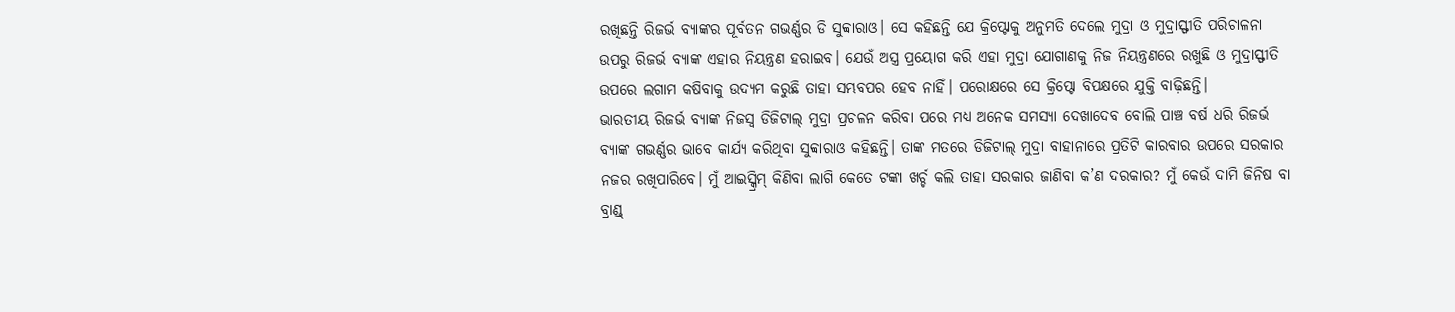ରଖିଛନ୍ତି ରିଜର୍ଭ ବ୍ୟାଙ୍କର ପୂର୍ବତନ ଗଭର୍ଣ୍ଣର ଡି ସୁବ୍ବାରାଓ। ସେ କହିଛନ୍ତି ଯେ କ୍ରିପ୍ଟୋକୁ ଅନୁମତି ଦେଲେ ମୁଦ୍ରା ଓ ମୁଦ୍ରାସ୍ଫୀତି ପରିଚାଳନା ଉପରୁ ରିଜର୍ଭ ବ୍ୟାଙ୍କ ଏହାର ନିୟନ୍ତ୍ରଣ ହରାଇବ। ଯେଉଁ ଅସ୍ତ୍ର ପ୍ରୟୋଗ କରି ଏହା ମୁଦ୍ରା ଯୋଗାଣକୁ ନିଜ ନିୟନ୍ତ୍ରଣରେ ରଖୁଛି ଓ ମୁଦ୍ରାସ୍ଫୀତି ଉପରେ ଲଗାମ କଷିବାକୁ ଉଦ୍ୟମ କରୁଛି ତାହା ସମ୍ଭବପର ହେବ ନାହିଁ। ପରୋକ୍ଷରେ ସେ କ୍ରିପ୍ଟୋ ବିପକ୍ଷରେ ଯୁକ୍ତି ବାଢ଼ିଛନ୍ତି।
ଭାରତୀୟ ରିଜର୍ଭ ବ୍ୟାଙ୍କ ନିଜସ୍ବ ଡିଜିଟାଲ୍ ମୁଦ୍ରା ପ୍ରଚଳନ କରିବା ପରେ ମଧ୍ୟ ଅନେକ ସମସ୍ୟା ଦେଖାଦେବ ବୋଲି ପାଞ୍ଚ ବର୍ଷ ଧରି ରିଜର୍ଭ ବ୍ୟାଙ୍କ ଗଭର୍ଣ୍ଣର ଭାବେ କାର୍ଯ୍ୟ କରିଥିବା ସୁବ୍ବାରାଓ କହିଛନ୍ତି। ତାଙ୍କ ମତରେ ଡିଜିଟାଲ୍ ମୁଦ୍ରା ବାହାନାରେ ପ୍ରତିଟି କାରବାର ଉପରେ ସରକାର ନଜର ରଖିପାରିବେ। ମୁଁ ଆଇସ୍କ୍ରିମ୍ କିଣିବା ଲାଗି କେତେ ଟଙ୍କା ଖର୍ଚ୍ଚ କଲି ତାହା ସରକାର ଜାଣିବା କ’ଣ ଦରକାର? ମୁଁ କେଉଁ ଦାମି ଜିନିଷ ବା ବ୍ରାଣ୍ଡ୍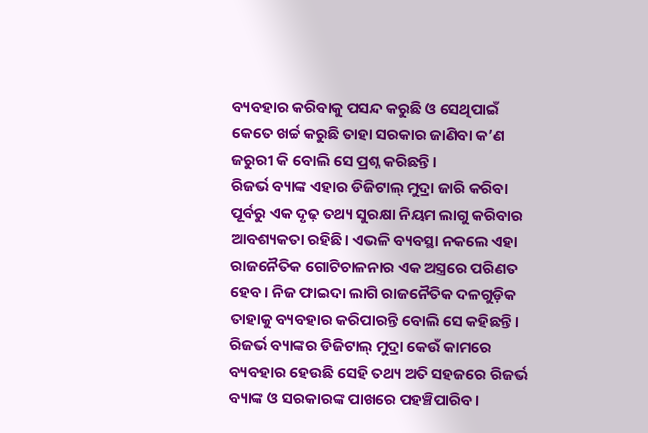ବ୍ୟବହାର କରିବାକୁ ପସନ୍ଦ କରୁଛି ଓ ସେଥିପାଇଁ କେତେ ଖର୍ଚ୍ଚ କରୁଛି ତାହା ସରକାର ଜାଣିବା କ’ଣ ଜରୁରୀ କି ବୋଲି ସେ ପ୍ରଶ୍ନ କରିଛନ୍ତି।
ରିଜର୍ଭ ବ୍ୟାଙ୍କ ଏହାର ଡିଜିଟାଲ୍ ମୁଦ୍ରା ଜାରି କରିବା ପୂର୍ବରୁ ଏକ ଦୃଢ଼ ତଥ୍ୟ ସୁରକ୍ଷା ନିୟମ ଲାଗୁ କରିବାର ଆବଶ୍ୟକତା ରହିଛି। ଏଭଳି ବ୍ୟବସ୍ଥା ନକଲେ ଏହା ରାଜନୈତିକ ଗୋଟିଚାଳନାର ଏକ ଅସ୍ତ୍ରରେ ପରିଣତ ହେବ। ନିଜ ଫାଇଦା ଲାଗି ରାଜନୈତିକ ଦଳଗୁଡ଼ିକ ତାହାକୁ ବ୍ୟବହାର କରିପାରନ୍ତି ବୋଲି ସେ କହିଛନ୍ତି।
ରିଜର୍ଭ ବ୍ୟାଙ୍କର ଡିଜିଟାଲ୍ ମୁଦ୍ରା କେଉଁ କାମରେ ବ୍ୟବହାର ହେଉଛି ସେହି ତଥ୍ୟ ଅତି ସହଜରେ ରିଜର୍ଭ ବ୍ୟାଙ୍କ ଓ ସରକାରଙ୍କ ପାଖରେ ପହଞ୍ଚିପାରିବ।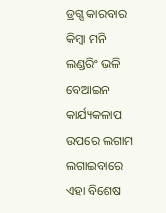ଡ୍ରଗ୍ସ କାରବାର କିମ୍ବା ମନି ଲଣ୍ଡରିଂ ଭଳି ବେଆଇନ କାର୍ଯ୍ୟକଳାପ ଉପରେ ଲଗାମ ଲଗାଇବାରେ ଏହା ବିଶେଷ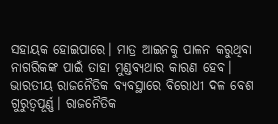ସହାୟକ ହୋଇପାରେ। ମାତ୍ର ଆଇନକୁ ପାଳନ କରୁଥିବା ନାଗରିକଙ୍କ ପାଇଁ ତାହା ମୁଣ୍ଡବ୍ୟଥାର କାରଣ ହେବ। ଭାରତୀୟ ରାଜନୈତିକ ବ୍ୟବସ୍ଥାରେ ବିରୋଧୀ ଦଳ ବେଶ ଗୁରୁତ୍ବପୂର୍ଣ୍ଣ। ରାଜନୈତିକ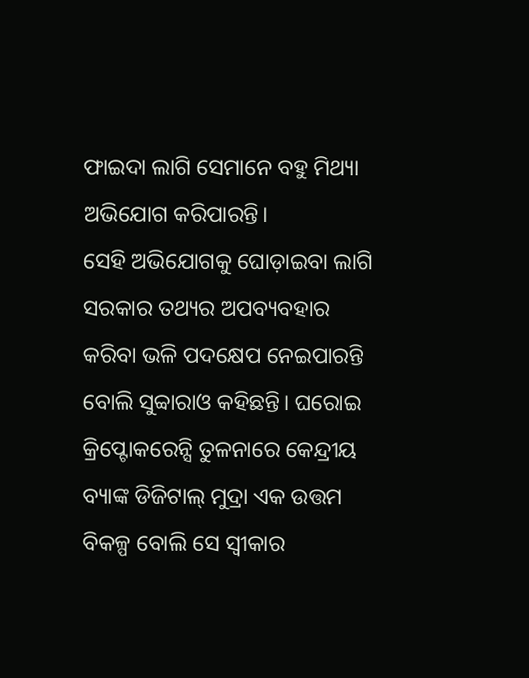ଫାଇଦା ଲାଗି ସେମାନେ ବହୁ ମିଥ୍ୟା ଅଭିଯୋଗ କରିପାରନ୍ତି।
ସେହି ଅଭିଯୋଗକୁ ଘୋଡ଼ାଇବା ଲାଗି ସରକାର ତଥ୍ୟର ଅପବ୍ୟବହାର କରିବା ଭଳି ପଦକ୍ଷେପ ନେଇପାରନ୍ତି ବୋଲି ସୁବ୍ବାରାଓ କହିଛନ୍ତି। ଘରୋଇ କ୍ରିପ୍ଟୋକରେନ୍ସି ତୁଳନାରେ କେନ୍ଦ୍ରୀୟ ବ୍ୟାଙ୍କ ଡିଜିଟାଲ୍ ମୁଦ୍ରା ଏକ ଉତ୍ତମ ବିକଳ୍ପ ବୋଲି ସେ ସ୍ବୀକାର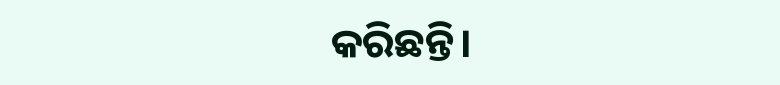କରିଛନ୍ତି।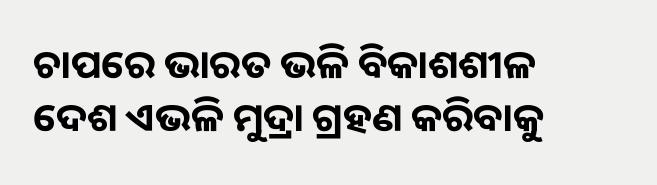ଚାପରେ ଭାରତ ଭଳି ବିକାଶଶୀଳ ଦେଶ ଏଭଳି ମୁଦ୍ରା ଗ୍ରହଣ କରିବାକୁ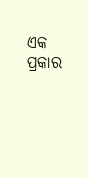ଏକ ପ୍ରକାର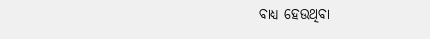ବାଧ୍ୟ ହେଉଥିବା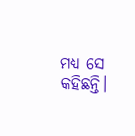ମଧ୍ୟ ସେ କହିଛନ୍ତି।